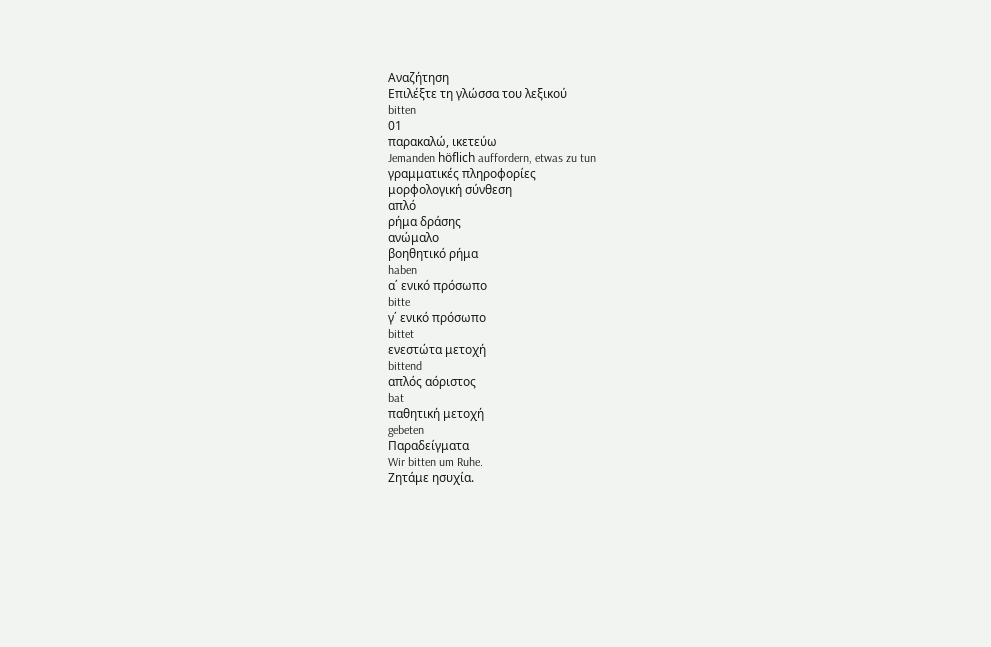Αναζήτηση
Επιλέξτε τη γλώσσα του λεξικού
bitten
01
παρακαλώ, ικετεύω
Jemanden höflich auffordern, etwas zu tun
γραμματικές πληροφορίες
μορφολογική σύνθεση
απλό
ρήμα δράσης
ανώμαλο
βοηθητικό ρήμα
haben
α΄ ενικό πρόσωπο
bitte
γ΄ ενικό πρόσωπο
bittet
ενεστώτα μετοχή
bittend
απλός αόριστος
bat
παθητική μετοχή
gebeten
Παραδείγματα
Wir bitten um Ruhe.
Ζητάμε ησυχία.